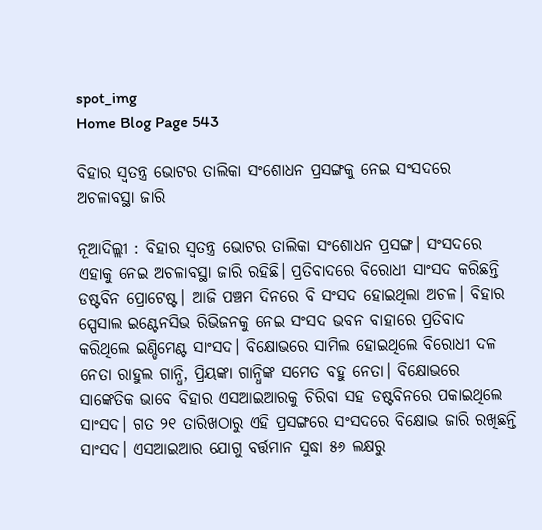spot_img
Home Blog Page 543

ବିହାର ସ୍ବତନ୍ତ୍ର ଭୋଟର ତାଲିକା ସଂଶୋଧନ ପ୍ରସଙ୍ଗକୁ ନେଇ ସଂସଦରେ ଅଚଳାବସ୍ଥା ଜାରି

ନୂଆଦିଲ୍ଲୀ : ବିହାର ସ୍ବତନ୍ତ୍ର ଭୋଟର ତାଲିକା ସଂଶୋଧନ ପ୍ରସଙ୍ଗ। ସଂସଦରେ ଏହାକୁ ନେଇ ଅଚଳାବସ୍ଥା ଜାରି ରହିଛି। ପ୍ରତିବାଦରେ ବିରୋଧୀ ସାଂସଦ କରିଛନ୍ତି ଡଷ୍ଟବିନ ପ୍ରୋଟେଷ୍ଟ। ଆଜି ପଞ୍ଚମ ଦିନରେ ବି ସଂସଦ ହୋଇଥିଲା ଅଚଳ। ବିହାର ସ୍ପେସାଲ ଇଣ୍ଟେନସିଭ ରିଭିଜନକୁ ନେଇ ସଂସଦ ଭବନ ବାହାରେ ପ୍ରତିବାଦ କରିଥିଲେ ଇଣ୍ଡିମେଣ୍ଟ ସାଂସଦ। ବିକ୍ଷୋଭରେ ସାମିଲ ହୋଇଥିଲେ ବିରୋଧୀ ଦଳ ନେତା ରାହୁଲ ଗାନ୍ଧି, ପ୍ରିୟଙ୍କା ଗାନ୍ଧିଙ୍କ ସମେତ ବହୁ ନେତା। ବିକ୍ଷୋଭରେ ସାଙ୍କେତିକ ଭାବେ ବିହାର ଏସଆଇଆରକୁ ଚିରିବା ସହ ଡଷ୍ଟବିନରେ ପକାଇଥିଲେ ସାଂସଦ। ଗତ ୨୧ ତାରିଖଠାରୁ ଏହି ପ୍ରସଙ୍ଗରେ ସଂସଦରେ ବିକ୍ଷୋଭ ଜାରି ରଖିଛନ୍ତି ସାଂସଦ। ଏସଆଇଆର ଯୋଗୁ ବର୍ତ୍ତମାନ ସୁଦ୍ଧା ୫୬ ଲକ୍ଷରୁ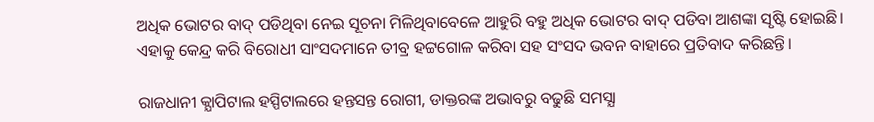ଅଧିକ ଭୋଟର ବାଦ୍ ପଡିଥିବା ନେଇ ସୂଚନା ମିଳିଥିବାବେଳେ ଆହୁରି ବହୁ ଅଧିକ ଭୋଟର ବାଦ୍ ପଡିବା ଆଶଙ୍କା ସୃଷ୍ଟି ହୋଇଛି। ଏହାକୁ କେନ୍ଦ୍ର କରି ବିରୋଧୀ ସାଂସଦମାନେ ତୀବ୍ର ହଟ୍ଟଗୋଳ କରିବା ସହ ସଂସଦ ଭବନ ବାହାରେ ପ୍ରତିବାଦ କରିଛନ୍ତି।

ରାଜଧାନୀ କ୍ଯାପିଟାଲ ହସ୍ପିଟାଲରେ ହନ୍ତସନ୍ତ ରୋଗୀ, ଡାକ୍ତରଙ୍କ ଅଭାବରୁ ବଢୁଛି ସମସ୍ଯା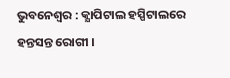ଭୁବନେଶ୍ବର : କ୍ଯାପିଟାଲ ହସ୍ପିଟାଲରେ ହନ୍ତସନ୍ତ ରୋଗୀ ।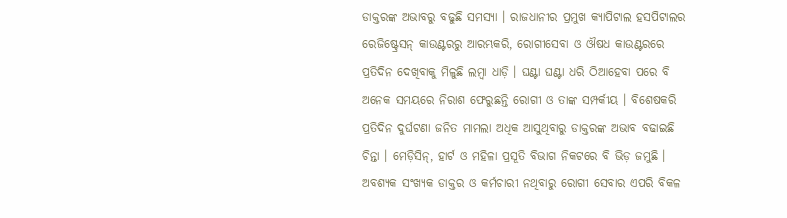ଡାକ୍ତରଙ୍କ ଅଭାବରୁ ବଢୁଛି ସମସ୍ଯା । ରାଜଧାନୀର ପ୍ରମୁଖ କ୍ଯାପିଟାଲ ହସପିଟାଲର ରେଜିଷ୍ଟ୍ରେସନ୍ କାଉଣ୍ଟରରୁ ଆରମ୍ଭକରି, ରୋଗୀସେବା ଓ ଔଷଧ କାଉଣ୍ଟରରେ ପ୍ରତିଦିନ ଦେଖିବାକୁ ମିଳୁଛି ଲମ୍ବା ଧାଡ଼ି । ଘଣ୍ଟା ଘଣ୍ଟା ଧରି ଠିଆହେବା ପରେ ବି ଅନେକ ସମୟରେ ନିରାଶ ଫେରୁଛନ୍ତି ରୋଗୀ ଓ ତାଙ୍କ ସମ୍ପର୍କୀୟ । ବିଶେଷକରି ପ୍ରତିଦିନ ଦୁର୍ଘଟଣା ଜନିତ ମାମଲା ଅଧିକ ଆସୁଥିବାରୁ ଡାକ୍ତରଙ୍କ ଅଭାବ ବଢାଇଛି ଚିନ୍ତା । ମେଡ଼ିସିନ୍, ହାର୍ଟ ଓ ମହିଳା ପ୍ରସୂତି ବିଭାଗ ନିକଟରେ ବି ଭିଡ଼ ଜମୁଛି । ଅବଶ୍ଯକ ସଂଖ୍ଯକ ଡାକ୍ତର ଓ କର୍ମଚାରୀ ନଥିବାରୁ ରୋଗୀ ସେବାର ଏପରି ବିକଳ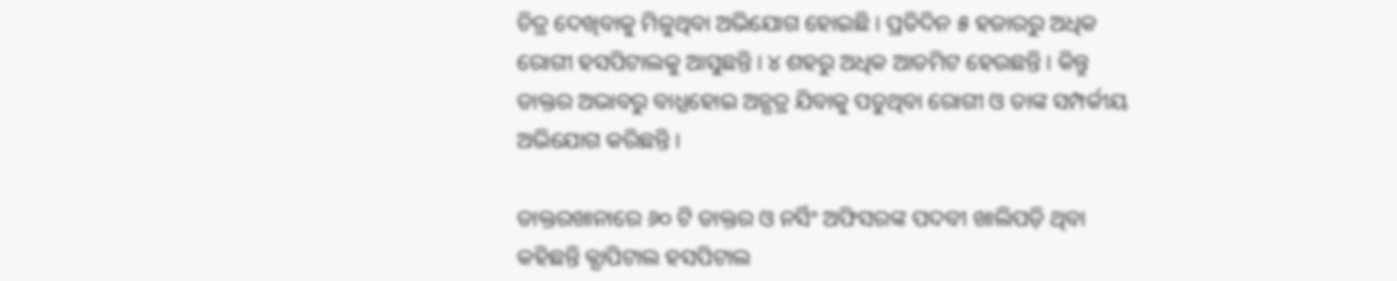ଚିତ୍ର ଦେଖିବାକୁ ମିଳୁଥିବା ଅଭିଯୋଗ ହୋଇଛି । ପ୍ରତିଦିନ ୫ ହଜାରରୁ ଅଧିକ ରୋଗୀ ହସପିଟାଲକୁ ଆସୁଛନ୍ତି । ୪ ଶହରୁ ଅଧିକ ଆଡମିଟ ହେଉଛନ୍ତି । କିନ୍ତୁ ଡାକ୍ତର ଅଭାବରୁ ବାଧ୍ଯହୋଇ ଅନ୍ଯତ୍ର ଯିବାକୁ ପଡୁଥିବା ରୋଗୀ ଓ ତାଙ୍କ ସମ୍ପର୍କୀୟ ଅଭିଯୋଗ କରିଛନ୍ତି ।

ଡାକ୍ତରଖାନାରେ ୬୦ ଟି ଡାକ୍ତର ଓ ନର୍ସିଂ ଅଫିସରଙ୍କ ପଦବୀ ଖାଲିପଡ଼ି ଥିବା କହିଛନ୍ତି କ୍ଯାପିଟାଲ ହସପିଟାଲ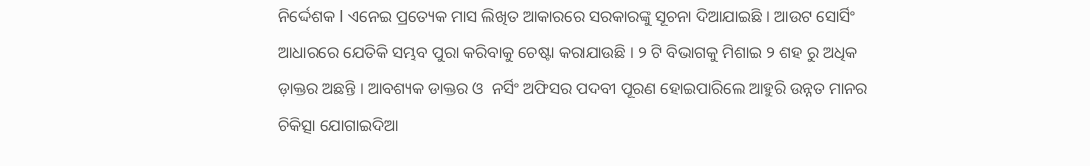ନିର୍ଦ୍ଦେଶକ I ଏନେଇ ପ୍ରତ୍ୟେକ ମାସ ଲିଖିତ ଆକାରରେ ସରକାରଙ୍କୁ ସୂଚନା ଦିଆଯାଇଛି । ଆଉଟ ସୋର୍ସିଂ ଆଧାରରେ ଯେତିକି ସମ୍ଭବ ପୁରା କରିବାକୁ ଚେଷ୍ଟା କରାଯାଉଛି । ୨ ଟି ବିଭାଗକୁ ମିଶାଇ ୨ ଶହ ରୁ ଅଧିକ ଡ଼ାକ୍ତର ଅଛନ୍ତି । ଆବଶ୍ୟକ ଡାକ୍ତର ଓ  ନର୍ସିଂ ଅଫିସର ପଦବୀ ପୂରଣ ହୋଇପାରିଲେ ଆହୁରି ଉନ୍ନତ ମାନର ଚିକିତ୍ସା ଯୋଗାଇଦିଆ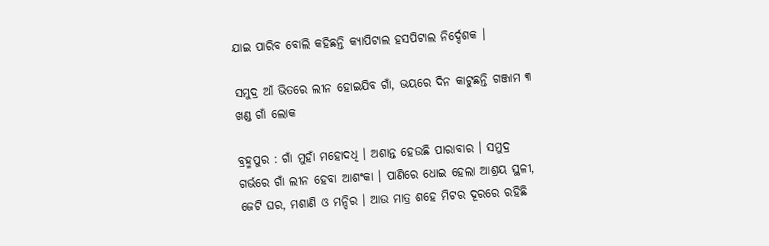ଯାଇ ପାରିବ ବୋଲି କହିଛନ୍ତି କ୍ଯାପିଟାଲ ହସପିଟାଲ ନିର୍ଦ୍ଦେଶକ ।

ସମୁଦ୍ର ଆଁ ଭିତରେ ଲୀନ ହୋଇଯିବ ଗାଁ, ଭୟରେ ଦିନ କାଟୁଛନ୍ତି ଗଞ୍ଜାମ ୩ ଖଣ୍ଡ ଗାଁ ଲୋକ

ବ୍ରହ୍ମପୁର : ଗାଁ ମୁହାଁ ମହୋଦଧି । ଅଶାନ୍ତ ହେଉଛି ପାରାବାର । ସମୁଦ୍ର ଗର୍ଭରେ ଗାଁ ଲୀନ ହେବା ଆଶଂକା । ପାଣିରେ ଧୋଇ ହେଲା ଆଶ୍ରୟ ସ୍ଥଳୀ, ଜେଟି ଘର, ମଶାଣି ଓ ମନ୍ଦିର । ଆଉ ମାତ୍ର ଶହେ ମିଟର ଦୂରରେ ରହିଛି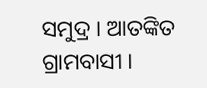ସମୁଦ୍ର । ଆତଙ୍କିତ ଗ୍ରାମବାସୀ ।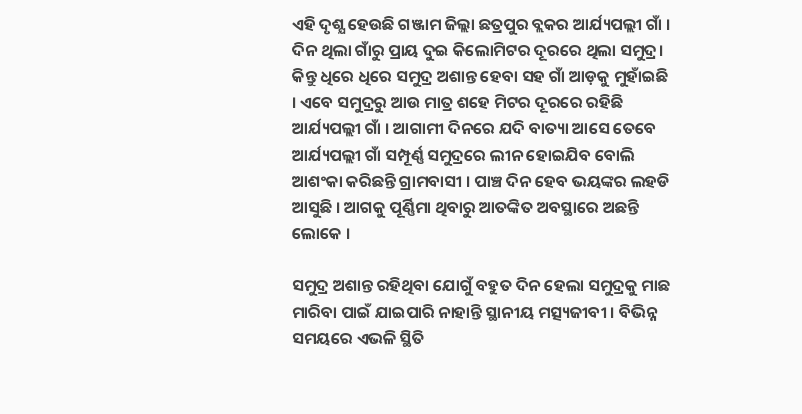ଏହି ଦୃଶ୍ଯ ହେଉଛି ଗଞ୍ଜାମ ଜିଲ୍ଲା ଛତ୍ରପୁର ବ୍ଲକର ଆର୍ଯ୍ୟପଲ୍ଲୀ ଗାଁ । ଦିନ ଥିଲା ଗାଁରୁ ପ୍ରାୟ ଦୁଇ କିଲୋମିଟର ଦୂରରେ ଥିଲା ସମୁଦ୍ର। କିନ୍ତୁ ଧିରେ ଧିରେ ସମୁଦ୍ର ଅଶାନ୍ତ ହେବା ସହ ଗାଁ ଆଡ଼କୁ ମୁହାଁଇଛି । ଏବେ ସମୁଦ୍ରରୁ ଆଉ ମାତ୍ର ଶହେ ମିଟର ଦୂରରେ ରହିଛି ଆର୍ଯ୍ୟପଲ୍ଲୀ ଗାଁ । ଆଗାମୀ ଦିନରେ ଯଦି ବାତ୍ୟା ଆସେ ତେବେ ଆର୍ଯ୍ୟପଲ୍ଲୀ ଗାଁ ସମ୍ପୂର୍ଣ୍ଣ ସମୁଦ୍ରରେ ଲୀନ ହୋଇଯିବ ବୋଲି ଆଶଂକା କରିଛନ୍ତି ଗ୍ରାମବାସୀ । ପାଞ୍ଚ ଦିନ ହେବ ଭୟଙ୍କର ଲହଡି ଆସୁଛି । ଆଗକୁ ପୂର୍ଣ୍ଣିମା ଥିବାରୁ ଆତଙ୍କିତ ଅବସ୍ଥାରେ ଅଛନ୍ତି ଲୋକେ ।

ସମୁଦ୍ର ଅଶାନ୍ତ ରହିଥିବା ଯୋଗୁଁ ବହୁତ ଦିନ ହେଲା ସମୁଦ୍ରକୁ ମାଛ ମାରିବା ପାଇଁ ଯାଇପାରି ନାହାନ୍ତି ସ୍ଥାନୀୟ ମତ୍ସ୍ୟଜୀବୀ । ବିଭିନ୍ନ ସମୟରେ ଏଭଳି ସ୍ଥିତି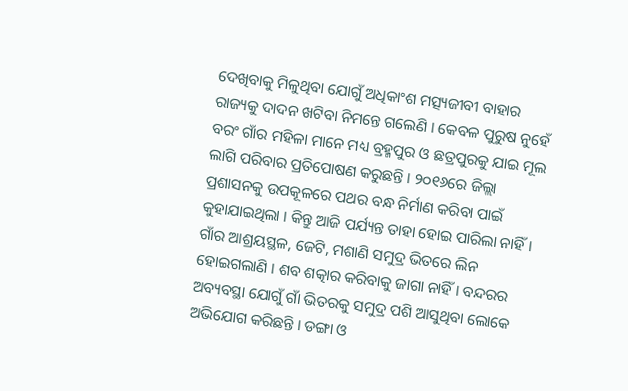ଦେଖିବାକୁ ମିଳୁଥିବା ଯୋଗୁଁ ଅଧିକାଂଶ ମତ୍ସ୍ୟଜୀବୀ ବାହାର ରାଜ୍ୟକୁ ଦାଦନ ଖଟିବା ନିମନ୍ତେ ଗଲେଣି । କେବଳ ପୁରୁଷ ନୁହେଁ ବରଂ ଗାଁର ମହିଳା ମାନେ ମଧ୍ୟ ବ୍ରହ୍ମପୁର ଓ ଛତ୍ରପୁରକୁ ଯାଇ ମୂଲ ଲାଗି ପରିବାର ପ୍ରତିପୋଷଣ କରୁଛନ୍ତି । ୨୦୧୬ରେ ଜିଲ୍ଲା ପ୍ରଶାସନକୁ ଉପକୂଳରେ ପଥର ବନ୍ଧ ନିର୍ମାଣ କରିବା ପାଇଁ କୁହାଯାଇଥିଲା । କିନ୍ତୁ ଆଜି ପର୍ଯ୍ୟନ୍ତ ତାହା ହୋଇ ପାରିଲା ନାହିଁ । ଗାଁର ଆଶ୍ରୟସ୍ଥଳ, ଜେଟି, ମଶାଣି ସମୁଦ୍ର ଭିତରେ ଲିନ ହୋଇଗଲାଣି । ଶବ ଶତ୍କାର କରିବାକୁ ଜାଗା ନାହିଁ । ବନ୍ଦରର ଅବ୍ୟବସ୍ଥା ଯୋଗୁଁ ଗାଁ ଭିତରକୁ ସମୁଦ୍ର ପଶି ଆସୁଥିବା ଲୋକେ ଅଭିଯୋଗ କରିଛନ୍ତି । ଡଙ୍ଗା ଓ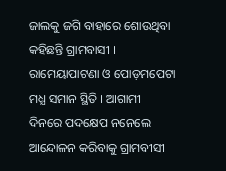ଜାଲକୁ ଜଗି ବାହାରେ ଶୋଉଥିବା କହିଛନ୍ତି ଗ୍ରାମବାସୀ । ରାମେୟାପାଟଣା ଓ ପୋଡ଼ମପେଟା ମଧ୍ଯ ସମାନ ସ୍ଥିତି । ଆଗାମୀ ଦିନରେ ପଦକ୍ଷେପ ନନେଲେ ଆନ୍ଦୋଳନ କରିବାକୁ ଗ୍ରାମବୀସୀ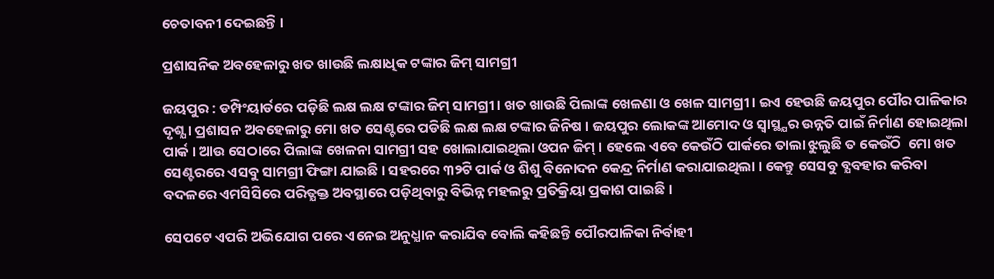ଚେତାବନୀ ଦେଇଛନ୍ତି ।

ପ୍ରଶାସନିକ ଅବହେଳାରୁ ଖତ ଖାଉଛି ଲକ୍ଷାଧିକ ଟଙ୍କାର ଜିମ୍ ସାମଗ୍ରୀ

ଜୟପୁର : ଡମ୍ପିଂୟାର୍ଡରେ ପଡ଼ିଛି ଲକ୍ଷ ଲକ୍ଷ ଟଙ୍କାର ଜିମ୍ ସାମଗ୍ରୀ । ଖତ ଖାଉଛି ପିଲାଙ୍କ ଖେଳଣା ଓ ଖେଳ ସାମଗ୍ରୀ । ଇଏ ହେଉଛି ଜୟପୁର ପୌର ପାଳିକାର ଦୃଶ୍ଯ । ପ୍ରଶାସନ ଅବହେଳାରୁ ମୋ ଖତ ସେଣ୍ଟରେ ପଡିଛି ଲକ୍ଷ ଲକ୍ଷ ଟଙ୍କାର ଜିନିଷ । ଜୟପୁର ଲୋକଙ୍କ ଆମୋଦ ଓ ସ୍ବାସ୍ଥ୍ଯର ଉନ୍ନତି ପାଇଁ ନିର୍ମାଣ ହୋଇଥିଲା ପାର୍କ । ଆଉ ସେଠାରେ ପିଲାଙ୍କ ଖେଳନା ସାମଗ୍ରୀ ସହ ଖୋଲାଯାଇଥିଲା ଓପନ ଜିମ୍ । ହେଲେ ଏବେ କେଉଁଠି ପାର୍କରେ ତାଲା ଝୁଲୁଛି ତ କେଉଁଠି  ମୋ ଖତ ସେଣ୍ଟରରେ ଏସବୁ ସାମଗ୍ରୀ ଫିଙ୍ଗା ଯାଇଛି । ସହରରେ ୩୨ଟି ପାର୍କ ଓ ଶିଶୁ ବିନୋଦନ କେନ୍ଦ୍ର ନିର୍ମାଣ କରାଯାଇଥିଲା । କେନ୍ତୁ ସେସବୁ ବ୍ଯବହାର କରିବା ବଦଳରେ ଏମସିସିରେ ପରିତ୍ଯକ୍ତ ଅବସ୍ଥାରେ ପଡ଼ିଥିବାରୁ ବିଭିନ୍ନ ମହଲରୁ ପ୍ରତିକ୍ରିୟା ପ୍ରକାଶ ପାଇଛି ।

ସେପଟେ ଏପରି ଅଭିଯୋଗ ପରେ ଏନେଇ ଅନୁଧ୍ଯାନ କରାଯିବ ବୋଲି କହିଛନ୍ତି ପୌରପାଳିକା ନିର୍ବାହୀ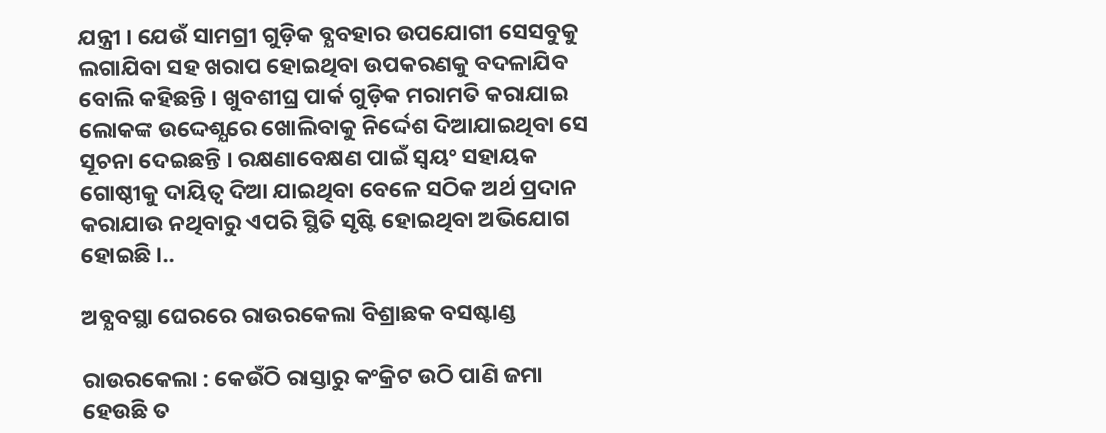ଯନ୍ତ୍ରୀ । ଯେଉଁ ସାମଗ୍ରୀ ଗୁଡ଼ିକ ବ୍ଯବହାର ଉପଯୋଗୀ ସେସବୁକୁ ଲଗାଯିବା ସହ ଖରାପ ହୋଇଥିବା ଉପକରଣକୁ ବଦଳାଯିବ ବୋଲି କହିଛନ୍ତି । ଖୁବଶୀଘ୍ର ପାର୍କ ଗୁଡ଼ିକ ମରାମତି କରାଯାଇ ଲୋକଙ୍କ ଉଦ୍ଦେଶ୍ଯରେ ଖୋଲିବାକୁ ନିର୍ଦ୍ଦେଶ ଦିଆଯାଇଥିବା ସେ ସୂଚନା ଦେଇଛନ୍ତି । ରକ୍ଷଣାବେକ୍ଷଣ ପାଇଁ ସ୍ବୟଂ ସହାୟକ ଗୋଷ୍ଠୀକୁ ଦାୟିତ୍ବ ଦିଆ ଯାଇଥିବା ବେଳେ ସଠିକ ଅର୍ଥ ପ୍ରଦାନ କରାଯାଉ ନଥିବାରୁ ଏପରି ସ୍ଥିତି ସୃଷ୍ଟି ହୋଇଥିବା ଅଭିଯୋଗ ହୋଇଛି ।..

ଅବ୍ଯବସ୍ଥା ଘେରରେ ରାଉରକେଲା ବିଶ୍ରାଛକ ବସଷ୍ଟାଣ୍ଡ

ରାଉରକେଲା : କେଉଁଠି ରାସ୍ତାରୁ କଂକ୍ରିଟ ଉଠି ପାଣି ଜମା ହେଉଛି ତ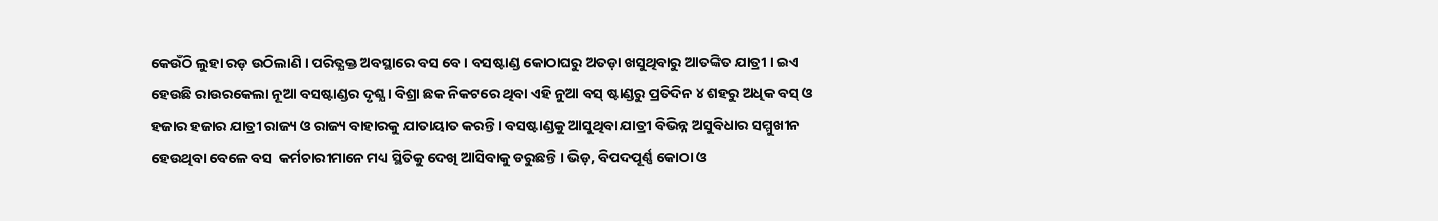କେଉଁଠି ଲୁହା ରଡ଼ ଉଠିଲାଣି । ପରିତ୍ଯକ୍ତ ଅବସ୍ଥାରେ ବସ ବେ । ବସଷ୍ଟାଣ୍ଡ କୋଠାଘରୁ ଅତଡ଼ା ଖସୁଥିବାରୁ ଆତଙ୍କିତ ଯାତ୍ରୀ । ଇଏ ହେଉଛି ରାଉରକେଲା ନୂଆ ବସଷ୍ଟାଣ୍ଡର ଦୃଶ୍ଯ । ବିଶ୍ରା ଛକ ନିକଟରେ ଥିବା ଏହି ନୁଆ ବସ୍ ଷ୍ଟାଣ୍ଡରୁ ପ୍ରତିଦିନ ୪ ଶହରୁ ଅଧିକ ବସ୍ ଓ ହଜାର ହଜାର ଯାତ୍ରୀ ରାଜ୍ୟ ଓ ରାଜ୍ୟ ବାହାରକୁ ଯାତାୟାତ କରନ୍ତି । ବସଷ୍ଟାଣ୍ଡକୁ ଆସୁଥିବା ଯାତ୍ରୀ ବିଭିନ୍ନ ଅସୁବିଧାର ସମ୍ମୁଖୀନ ହେଉଥିବା ବେଳେ ବସ  କର୍ମଚାରୀମାନେ ମଧ୍ୟ ସ୍ଥିତିକୁ ଦେଖି ଆସିବାକୁ ଡରୁଛନ୍ତି । ଭିଡ଼, ବିପଦପୂର୍ଣ୍ଣ କୋଠା ଓ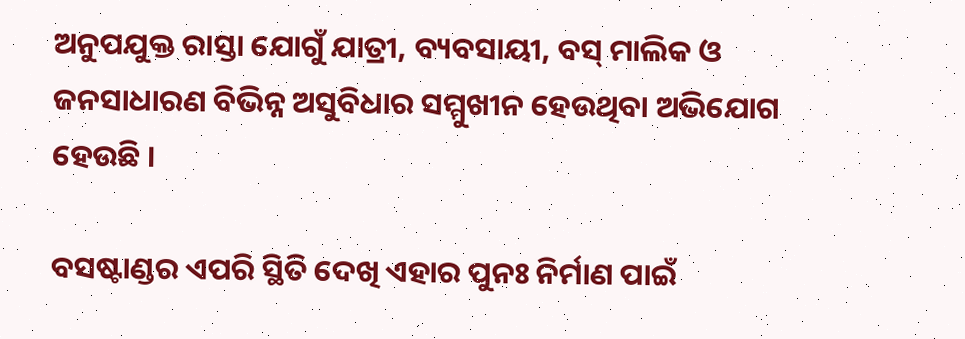ଅନୁପଯୁକ୍ତ ରାସ୍ତା ଯୋଗୁଁ ଯାତ୍ରୀ, ବ୍ୟବସାୟୀ, ବସ୍ ମାଲିକ ଓ ଜନସାଧାରଣ ବିଭିନ୍ନ ଅସୁବିଧାର ସମ୍ମୁଖୀନ ହେଉଥିବା ଅଭିଯୋଗ ହେଉଛି ।

ବସଷ୍ଟାଣ୍ଡର ଏପରି ସ୍ଥିତି ଦେଖି ଏହାର ପୁନଃ ନିର୍ମାଣ ପାଇଁ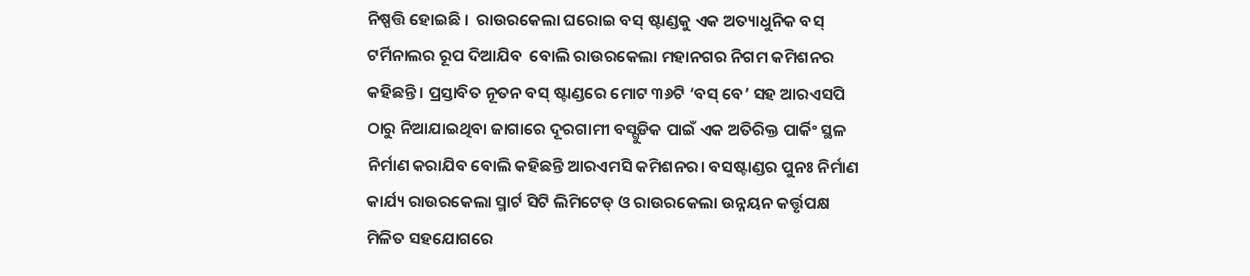ନିଷ୍ପତ୍ତି ହୋଇଛି ।  ରାଉରକେଲା ଘରୋଇ ବସ୍ ଷ୍ଟାଣ୍ଡକୁ ଏକ ଅତ୍ୟାଧୁନିକ ବସ୍ ଟର୍ମିନାଲର ରୂପ ଦିଆଯିବ  ବୋଲି ରାଉରକେଲା ମହାନଗର ନିଗମ କମିଶନର କହିଛନ୍ତି । ପ୍ରସ୍ତାବିତ ନୂତନ ବସ୍ ଷ୍ଟାଣ୍ଡରେ ମୋଟ ୩୬ଟି ‘ବସ୍ ବେ’ ସହ ଆରଏସପି ଠାରୁ ନିଆଯାଇଥିବା ଜାଗାରେ ଦୂରଗାମୀ ବସ୍ଗୁଡିକ ପାଇଁ ଏକ ଅତିରିକ୍ତ ପାର୍କିଂ ସ୍ଥଳ ନିର୍ମାଣ କରାଯିବ ବୋଲି କହିଛନ୍ତି ଆରଏମସି କମିଶନର। ବସଷ୍ଟାଣ୍ଡର ପୁନଃ ନିର୍ମାଣ କାର୍ଯ୍ୟ ରାଉରକେଲା ସ୍ମାର୍ଟ ସିଟି ଲିମିଟେଡ୍ ଓ ରାଉରକେଲା ଉନ୍ନୟନ କର୍ତ୍ତୃପକ୍ଷ ମିଳିତ ସହଯୋଗରେ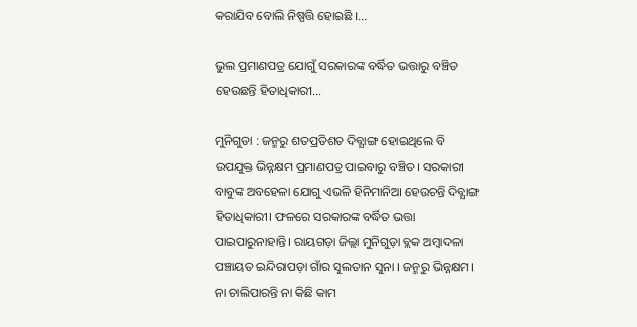କରାଯିବ ବୋଲି ନିଷ୍ପତ୍ତି ହୋଇଛି ।…

ଭୁଲ ପ୍ରମାଣପତ୍ର ଯୋଗୁଁ ସରକାରଙ୍କ ବର୍ଦ୍ଧିତ ଭତ୍ତାରୁ ବଞ୍ଚିତ ହେଉଛନ୍ତି ହିତାଧିକାରୀ…

ମୁନିଗୁଡା : ଜନ୍ମରୁ ଶତପ୍ରତିଶତ ଦିବ୍ଯାଙ୍ଗ ହୋଇଥିଲେ ବି ଉପଯୁକ୍ତ ଭିନ୍ନକ୍ଷମ ପ୍ରମାଣପତ୍ର ପାଇବାରୁ ବଞ୍ଚିତ। ସରକାରୀ ବାବୁଙ୍କ ଅବହେଳା ଯୋଗୁ ଏଭଳି ହିନିମାନିଆ ହେଉଚନ୍ତି ଦିବ୍ଯାଙ୍ଗ ହିତାଧିକାରୀ। ଫଳରେ ସରକାରଙ୍କ ବର୍ଦ୍ଧିତ ଭତ୍ତା ପାଇପାରୁନାହାନ୍ତି। ରାୟଗଡ଼ା ଜିଲ୍ଲା ମୁନିଗୁଡ଼ା ବ୍ଲକ ଅମ୍ବାଦଳା ପଞ୍ଚାୟତ ଇନ୍ଦିରାପଡ଼ା ଗାଁର ସୁଲତାନ ସୁନା । ଜନ୍ମରୁ ଭିନ୍ନକ୍ଷମ। ନା ଚାଲିପାରନ୍ତି ନା କିଛି କାମ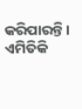କରିପାରନ୍ତି । ଏମିତିକି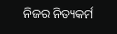ନିଜର ନିତ୍ୟକର୍ମ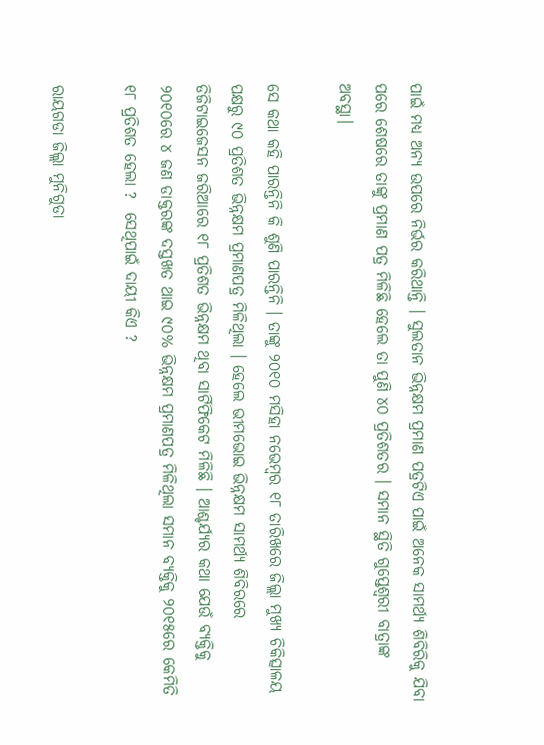ପାଇଁ ମଧ୍ୟ ଅନ୍ୟ ଉପରେ ନିର୍ଭର କରିଥାନ୍ତି । ସୁଲତାନ ଭିନ୍ନକ୍ଷମ ପ୍ରମାଣ ପତ୍ରଟିଏ ପାଇଁ ଅନେକ ସାମର୍ଥ୍ଯ ଶିବିରିକୁ ଯିବା ପରେ ଶେଷରେ ତାଙ୍କୁ ପ୍ରମାଣ ପତ୍ର ମିଳିଛି ହେଲେ ତା ପୁଣି ୪୦ ପ୍ରତିଶତର । ସମାନ ସ୍ଥିତି ଗୁପ୍ତେଶ୍ବରୀ ବାତ୍ରାଙ୍କ ଅବସ୍ଥା।

ସେ କଥା କହି ପାରନ୍ତିନି କି ଶୁଣି ପାରନ୍ତିନି । ତାଙ୍କୁ ୨୦୧୦ ମସିହା ନଭେମ୍ବର ୧୮ ତାରିଖରେ ଜିଲ୍ଲା ମୁଖ୍ୟ ଚିକିତ୍ସାଳୟ ପକ୍ଷରୁ ୯୦ ପ୍ରତିଶତ ଭିନ୍ନକ୍ଷମ ପ୍ରମାଣପତ୍ର ମିଳିଥିଲା । ହେଲେ ଭୀମଭୋଇ ଭିନ୍ନକ୍ଷମ ସାମର୍ଥ୍ୟ ଶିବିରରେ ଡିଜିଟାଇଜେସନ ଜରିଆରେ ୧୮ ପ୍ରତିଶତ ଭିନ୍ନକ୍ଷମ ଥିବା ସାର୍ଟିଫିକେଟ ମିଳିଛି । ଆଶ୍ଚର୍ଯ୍ୟର କଥା ଯେଉଁ ବ୍ଯକ୍ତିକୁ ୨୦୧୦ରେ ୪ ଜଣ ଡାକ୍ତରଙ୍କ ଦସ୍ତଖତ ଥାଇ ୯୦% ଭିନ୍ନକ୍ଷମ ପ୍ରମାଣପତ୍ର ମିଳିଥିଲା ସମାନ ବ୍ଯକ୍ତିକୁ ୨୦୧୫ରେ କେମିତି ୧୮ ପ୍ରତିଶତ ହେଲା ?  ସେଥିପାଇଁ ଦାୟୀ କିଏ ?

ରାୟଗଡା ଜିଲ୍ଲା ମୁନିଗୁଡା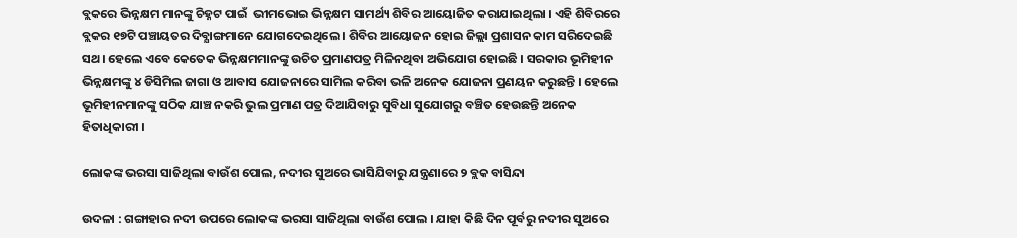ବ୍ଲକରେ ଭିନ୍ନକ୍ଷମ ମାନଙ୍କୁ ଚିହ୍ନଟ ପାଇଁ  ଭୀମଭୋଇ ଭିନ୍ନକ୍ଷମ ସାମର୍ଥ୍ୟ ଶିବିର ଆୟୋଜିତ କରାଯାଇଥିଲା । ଏହି ଶିବିରରେ ବ୍ଲକର ୧୭ଟି ପଞ୍ଚାୟତର ଦିବ୍ଯାଙ୍ଗମାନେ ଯୋଗଦେଇଥିଲେ । ଶିବିର ଆୟୋଜନ ହୋଇ ଜିଲ୍ଲା ପ୍ରଶାସନ କାମ ସରିଦେଇଛି ସଥ। ହେଲେ ଏବେ କେତେକ ଭିନ୍ନକ୍ଷମମାନଙ୍କୁ ଉଚିତ ପ୍ରମାଣପତ୍ର ମିଳିନଥିବା ଅଭିଯୋଗ ହୋଇଛି । ସରକାର ଭୂମିହୀନ ଭିନ୍ନକ୍ଷମଙ୍କୁ ୪ ଡିସିମିଲ ଜାଗା ଓ ଆବାସ ଯୋଜନାରେ ସାମିଲ କରିବା ଭଳି ଅନେକ ଯୋଜନା ପ୍ରଣୟନ କରୁଛନ୍ତି । ହେଲେ ଭୂମିହୀନମାନଙ୍କୁ ସଠିକ ଯାଞ୍ଚ ନକରି ଭୁଲ ପ୍ରମାଣ ପତ୍ର ଦିଆଯିବାରୁ ସୁବିଧା ସୁଯୋଗରୁ ବଞ୍ଚିତ ହେଉଛନ୍ତି ଅନେକ ହିତାଧିକାରୀ ।

ଲୋକଙ୍କ ଭରସା ସାଜିଥିଲା ବାଉଁଶ ପୋଲ, ନଦୀର ସୁଅରେ ଭାସିଯିବାରୁ ଯନ୍ତ୍ରଣାରେ ୨ ବ୍ଲକ ବାସିନ୍ଦା

ଉଦଳା : ଗଙ୍ଗାହାର ନଦୀ ଉପରେ ଲୋକଙ୍କ ଭରସା ସାଜିଥିଲା ବାଉଁଶ ପୋଲ । ଯାହା କିଛି ଦିନ ପୂର୍ବରୁ ନଦୀର ସୁଅରେ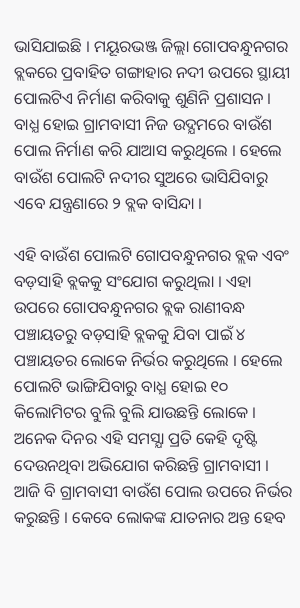ଭାସିଯାଇଛି । ମୟୂରଭଞ୍ଜ ଜିଲ୍ଲା ଗୋପବନ୍ଧୁନଗର ବ୍ଲକରେ ପ୍ରବାହିତ ଗଙ୍ଗାହାର ନଦୀ ଉପରେ ସ୍ଥାୟୀ ପୋଲଟିଏ ନିର୍ମାଣ କରିବାକୁ ଶୁଣିନି ପ୍ରଶାସନ । ବାଧ୍ଯ ହୋଇ ଗ୍ରାମବାସୀ ନିଜ ଉଦ୍ଯମରେ ବାଉଁଶ ପୋଲ ନିର୍ମାଣ କରି ଯାଆସ କରୁଥିଲେ । ହେଲେ ବାଉଁଶ ପୋଲଟି ନଦୀର ସୁଅରେ ଭାସିଯିବାରୁ ଏବେ ଯନ୍ତ୍ରଣାରେ ୨ ବ୍ଲକ ବାସିନ୍ଦା ।

ଏହି ବାଉଁଶ ପୋଲଟି ଗୋପବନ୍ଧୁନଗର ବ୍ଲକ ଏବଂ ବଡ଼ସାହି ବ୍ଲକକୁ ସଂଯୋଗ କରୁଥିଲା । ଏହା ଉପରେ ଗୋପବନ୍ଧୁନଗର ବ୍ଲକ ରାଣୀବନ୍ଧ ପଞ୍ଚାୟତରୁ ବଡ଼ସାହି ବ୍ଲକକୁ ଯିବା ପାଇଁ ୪ ପଞ୍ଚାୟତର ଲୋକେ ନିର୍ଭର କରୁଥିଲେ । ହେଲେ ପୋଲଟି ଭାଙ୍ଗିଯିବାରୁ ବାଧ୍ଯ ହୋଇ ୧୦ କିଲୋମିଟର ବୁଲି ବୁଲି ଯାଉଛନ୍ତି ଲୋକେ । ଅନେକ ଦିନର ଏହି ସମସ୍ଯା ପ୍ରତି କେହି ଦୃଷ୍ଟି ଦେଉନଥିବା ଅଭିଯୋଗ କରିଛନ୍ତି ଗ୍ରାମବାସୀ । ଆଜି ବି ଗ୍ରାମବାସୀ ବାଉଁଶ ପୋଲ ଉପରେ ନିର୍ଭର କରୁଛନ୍ତି । କେବେ ଲୋକଙ୍କ ଯାତନାର ଅନ୍ତ ହେବ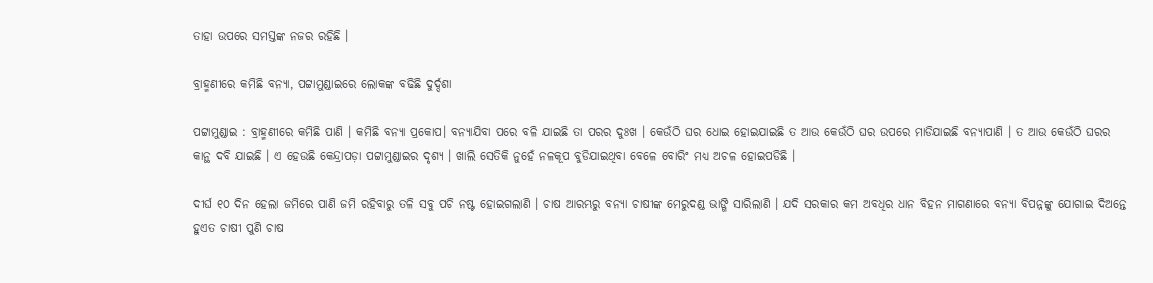ତାହା ଉପରେ ସମସ୍ତଙ୍କ ନଜର ରହିଛି ।

ବ୍ରାହ୍ମଣୀରେ କମିଛି ବନ୍ଯା, ପଟ୍ଟାମୁଣ୍ଡାଇରେ ଲୋକଙ୍କ ବଢିଛି ଦୁର୍ଦ୍ଦଶା

ପଟ୍ଟାମୁଣ୍ଡାଇ : ବ୍ରାହ୍ମଣୀରେ କମିଛି ପାଣି । କମିଛି ବନ୍ୟା ପ୍ରକୋପ। ବନ୍ୟାଯିବା ପରେ ବଳି ଯାଇଛି ତା ପରର ଦୁଃଖ । କେଉଁଠି ଘର ଧୋଇ ହୋଇଯାଇଛି ତ ଆଉ କେଉଁଠି ଘର ଉପରେ ମାଡିଯାଇଛି ବନ୍ୟାପାଣି । ତ ଆଉ କେଉଁଠି ଘରର କାନ୍ଥ ଦବି ଯାଇଛି । ଏ ହେଉଛି କେନ୍ଦ୍ରାପଡ଼ା ପଟ୍ଟାମୁଣ୍ଡାଇର ଦୃଶ୍ଯ । ଖାଲି ସେତିକି ନୁହେଁ ନଳକୂପ ବୁଡିଯାଇଥିବା ବେଳେ ବୋରିଂ ମଧ୍ୟ ଅଚଳ ହୋଇପଡିଛି ।

ଦୀର୍ଘ ୧୦ ଦିନ ହେଲା ଜମିରେ ପାଣି ଜମି ରହିବାରୁ ତଳି ସବୁ ପଚି ନଷ୍ଟ ହୋଇଗଲାଣି । ଚାଷ ଆରମ୍ଭରୁ ବନ୍ଯା ଚାଷୀଙ୍କ ମେରୁଦଣ୍ଡ ଭାଙ୍ଗି ସାରିଲାଣି । ଯଦି ସରକାର କମ ଅବଧିର ଧାନ ବିହନ ମାଗଣାରେ ବନ୍ୟା ବିପନ୍ନଙ୍କୁ ଯୋଗାଇ ଦିଅନ୍ତେ ହୁଏତ ଚାଷୀ ପୁଣି ଚାଷ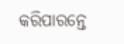କରିପାରନ୍ତେ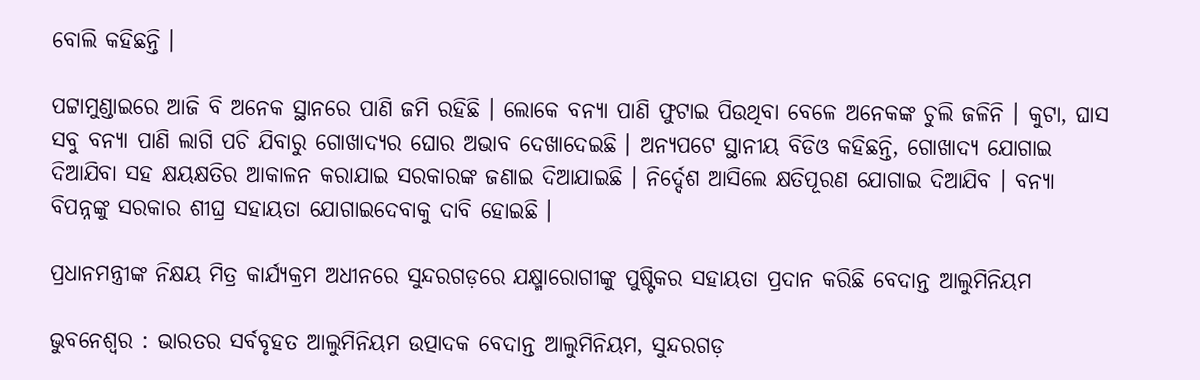ବୋଲି କହିଛନ୍ତି ।

ପଟ୍ଟାମୁଣ୍ଡାଇରେ ଆଜି ବି ଅନେକ ସ୍ଥାନରେ ପାଣି ଜମି ରହିଛି । ଲୋକେ ବନ୍ଯା ପାଣି ଫୁଟାଇ ପିଉଥିବା ବେଳେ ଅନେକଙ୍କ ଚୁଲି ଜଳିନି । କୁଟା, ଘାସ ସବୁ ବନ୍ୟା ପାଣି ଲାଗି ପଚି ଯିବାରୁ ଗୋଖାଦ୍ୟର ଘୋର ଅଭାବ ଦେଖାଦେଇଛି । ଅନ୍ଯପଟେ ସ୍ଥାନୀୟ ବିଡିଓ କହିଛନ୍ତି, ଗୋଖାଦ୍ଯ ଯୋଗାଇ ଦିଆଯିବା ସହ କ୍ଷୟକ୍ଷତିର ଆକାଳନ କରାଯାଇ ସରକାରଙ୍କ ଜଣାଇ ଦିଆଯାଇଛି । ନିର୍ଦ୍ଦେଶ ଆସିଲେ କ୍ଷତିପୂରଣ ଯୋଗାଇ ଦିଆଯିବ । ବନ୍ଯା ବିପନ୍ନଙ୍କୁ ସରକାର ଶୀଘ୍ର ସହାୟତା ଯୋଗାଇଦେବାକୁ ଦାବି ହୋଇଛି ।

ପ୍ରଧାନମନ୍ତ୍ରୀଙ୍କ ନିକ୍ଷୟ ମିତ୍ର କାର୍ଯ୍ୟକ୍ରମ ଅଧୀନରେ ସୁନ୍ଦରଗଡ଼ରେ ଯକ୍ଷ୍ମାରୋଗୀଙ୍କୁ ପୁଷ୍ଟିକର ସହାୟତା ପ୍ରଦାନ କରିଛି ବେଦାନ୍ତ ଆଲୁମିନିୟମ

ଭୁବନେଶ୍ବର : ଭାରତର ସର୍ବବୃହତ ଆଲୁମିନିୟମ ଉତ୍ପାଦକ ବେଦାନ୍ତ ଆଲୁମିନିୟମ, ସୁନ୍ଦରଗଡ଼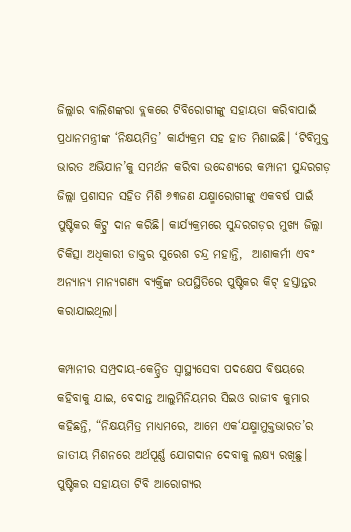ଜିଲ୍ଲାର ବାଲିଶଙ୍କରା ବ୍ଲକରେ ଟିବିରୋଗୀଙ୍କୁ ସହାୟତା କରିବାପାଇଁ ପ୍ରଧାନମନ୍ତ୍ରୀଙ୍କ ‘ନିକ୍ଷୟମିତ୍ର’ କାର୍ଯ୍ୟକ୍ରମ ସହ ହାତ ମିଶାଇଛି। ‘ଟିବିମୁକ୍ତ ଭାରତ ଅଭିଯାନ’କୁ ସମର୍ଥନ କରିବା ଉଦ୍ଦେଶ୍ୟରେ କମ୍ପାନୀ ସୁନ୍ଦରଗଡ଼ ଜିଲ୍ଲା ପ୍ରଶାସନ ସହିତ ମିଶି ୬୩ଜଣ ଯକ୍ଷ୍ମାରୋଗୀଙ୍କୁ ଏକବର୍ଷ ପାଇଁ ପୁଷ୍ଟିକର କିଟ୍ପ୍ର ଦାନ କରିଛି। କାର୍ଯ୍ୟକ୍ରମରେ ସୁନ୍ଦରଗଡ଼ର ମୁଖ୍ୟ ଜିଲ୍ଲା ଚିକିତ୍ସା ଅଧିକାରୀ ଡାକ୍ତର ସୁରେଶ ଚନ୍ଦ୍ର ମହାନ୍ତି,  ଆଶାକର୍ମୀ ଏବଂ ଅନ୍ୟାନ୍ୟ ମାନ୍ୟଗଣ୍ୟ ବ୍ୟକ୍ତିଙ୍କ ଉପସ୍ଥିତିରେ ପୁଷ୍ଟିକର କିଟ୍ ହସ୍ତାନ୍ତର କରାଯାଇଥିଲା।

କମ୍ପାନୀର ସମ୍ପ୍ରଦାୟ-କେନ୍ଦ୍ରିତ ସ୍ୱାସ୍ଥ୍ୟସେବା ପଦକ୍ଷେପ ବିଷୟରେ କହିବାକୁ ଯାଇ, ବେଦାନ୍ତ ଆଲୁମିନିୟମର ସିଇଓ ରାଜୀବ କୁମାର କହିଛନ୍ତି, “ନିକ୍ଷୟମିତ୍ର ମାଧ୍ୟମରେ, ଆମେ ଏକ‘ଯକ୍ଷ୍ମାମୁକ୍ତଭାରତ’ର ଜାତୀୟ ମିଶନରେ ଅର୍ଥପୂର୍ଣ୍ଣ ଯୋଗଦାନ ଦେବାକୁ ଲକ୍ଷ୍ୟ ରଖିଛୁ। ପୁଷ୍ଟିକର ସହାୟତା ଟିବି ଆରୋଗ୍ୟର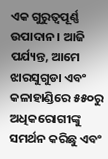ଏକ ଗୁରୁତ୍ୱପୂର୍ଣ୍ଣ ଉପାଦାନ। ଆଜି ପର୍ଯ୍ୟନ୍ତ, ଆମେ ଝାରସୁଗୁଡା ଏବଂ କଳାହାଣ୍ଡିରେ ୫୫୦ରୁ ଅଧିକରୋଗୀଙ୍କୁ ସମର୍ଥନ କରିଛୁ ଏବଂ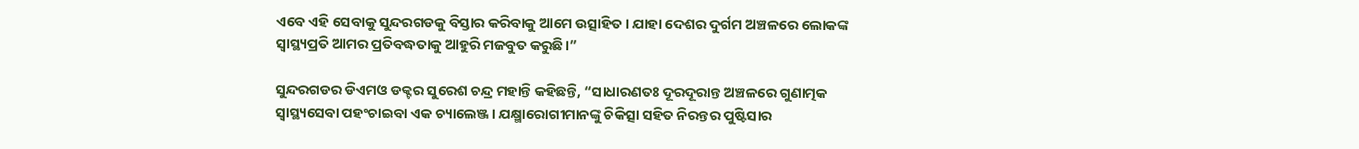ଏବେ ଏହି ସେବାକୁ ସୁନ୍ଦରଗଡକୁ ବିସ୍ତାର କରିବାକୁ ଆମେ ଉତ୍ସାହିତ। ଯାହା ଦେଶର ଦୁର୍ଗମ ଅଞ୍ଚଳରେ ଲୋକଙ୍କ ସ୍ୱାସ୍ଥ୍ୟପ୍ରତି ଆମର ପ୍ରତିବଦ୍ଧତାକୁ ଆହୁରି ମଜବୁତ କରୁଛି।”

ସୁନ୍ଦରଗଡର ଡିଏମଓ ଡକ୍ଟର ସୁରେଶ ଚନ୍ଦ୍ର ମହାନ୍ତି କହିଛନ୍ତି, “ସାଧାରଣତଃ ଦୂରଦୂରାନ୍ତ ଅଞ୍ଚଳରେ ଗୁଣାତ୍ମକ ସ୍ୱାସ୍ଥ୍ୟସେବା ପହଂଚାଇବା ଏକ ଚ୍ୟାଲେଞ୍ଜ। ଯକ୍ଷ୍ମାରୋଗୀମାନଙ୍କୁ ଚିକିତ୍ସା ସହିତ ନିରନ୍ତର ପୁଷ୍ଟିସାର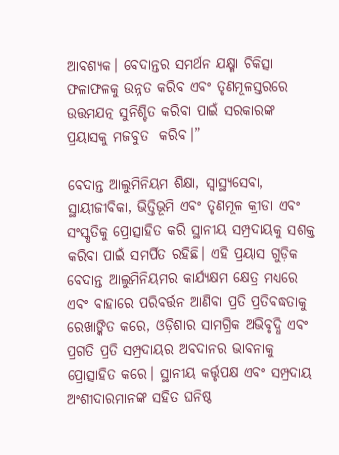ଆବଶ୍ୟକ। ବେଦାନ୍ତର ସମର୍ଥନ ଯକ୍ଷ୍ମା ଚିକିତ୍ସା ଫଳାଫଳକୁ ଉନ୍ନତ କରିବ ଏବଂ ତୃଣମୂଳସ୍ତରରେ ଉତ୍ତମଯତ୍ନ ସୁନିଶ୍ଚିତ କରିବା ପାଇଁ ସରକାରଙ୍କ ପ୍ରୟାସକୁ ମଜବୁତ  କରିବ।”

ବେଦାନ୍ତ ଆଲୁମିନିୟମ ଶିକ୍ଷା, ସ୍ୱାସ୍ଥ୍ୟସେବା, ସ୍ଥାୟୀଜୀବିକା, ଭିତ୍ତିଭୂମି ଏବଂ ତୃଣମୂଳ କ୍ରୀଡା ଏବଂ ସଂସ୍କୃତିକୁ ପ୍ରୋତ୍ସାହିତ କରି ସ୍ଥାନୀୟ ସମ୍ପ୍ରଦାୟକୁ ସଶକ୍ତ କରିବା ପାଇଁ ସମର୍ପିତ ରହିଛି। ଏହି ପ୍ରୟାସ ଗୁଡ଼ିକ ବେଦାନ୍ତ ଆଲୁମିନିୟମର କାର୍ଯ୍ୟକ୍ଷମ କ୍ଷେତ୍ର ମଧ୍ୟରେ ଏବଂ ବାହାରେ ପରିବର୍ତ୍ତନ ଆଣିବା ପ୍ରତି ପ୍ରତିବଦ୍ଧତାକୁ ରେଖାଙ୍କିତ କରେ, ଓଡ଼ିଶାର ସାମଗ୍ରିକ ଅଭିବୃଦ୍ଧି ଏବଂ ପ୍ରଗତି ପ୍ରତି ସମ୍ପ୍ରଦାୟର ଅବଦାନର ଭାବନାକୁ ପ୍ରୋତ୍ସାହିତ କରେ। ସ୍ଥାନୀୟ କର୍ତ୍ତୃପକ୍ଷ ଏବଂ ସମ୍ପ୍ରଦାୟ ଅଂଶୀଦାରମାନଙ୍କ ସହିତ ଘନିଷ୍ଠ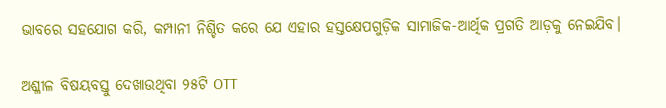ଭାବରେ ସହଯୋଗ କରି, କମ୍ପାନୀ ନିଶ୍ଚିତ କରେ ଯେ ଏହାର ହସ୍ତକ୍ଷେପଗୁଡ଼ିକ ସାମାଜିକ-ଆର୍ଥିକ ପ୍ରଗତି ଆଡ଼କୁ ନେଇଯିବ।

ଅଶ୍ଳୀଳ ବିଷୟବସ୍ତୁ ଦେଖାଉଥିବା ୨୫ଟି OTT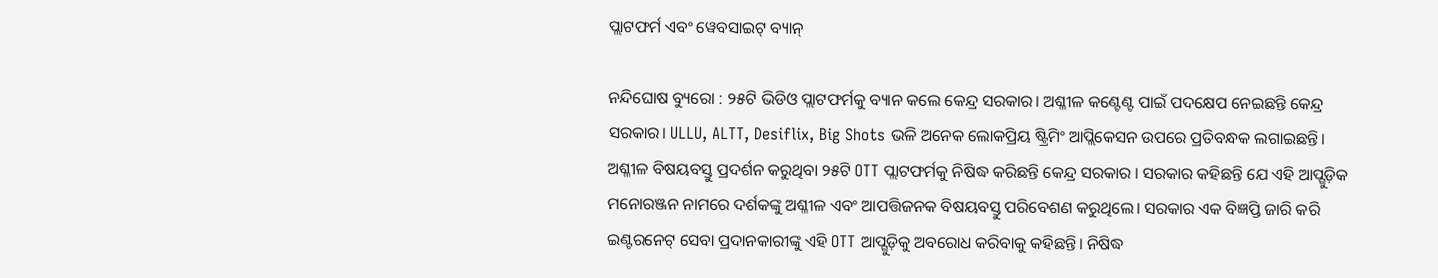ପ୍ଲାଟଫର୍ମ ଏବଂ ୱେବସାଇଟ୍ ବ୍ୟାନ୍

ନନ୍ଦିଘୋଷ ବ୍ୟୁରୋ : ୨୫ଟି ଭିଡିଓ ପ୍ଲାଟଫର୍ମକୁ ବ୍ୟାନ କଲେ କେନ୍ଦ୍ର ସରକାର। ଅଶ୍ଳୀଳ କଣ୍ଟେଣ୍ଟ ପାଇଁ ପଦକ୍ଷେପ ନେଇଛନ୍ତି କେନ୍ଦ୍ର ସରକାର। ULLU, ALTT, Desiflix, Big Shots ଭଳି ଅନେକ ଲୋକପ୍ରିୟ ଷ୍ଟ୍ରିମିଂ ଆପ୍ଲିକେସନ ଉପରେ ପ୍ରତିବନ୍ଧକ ଲଗାଇଛନ୍ତି। ଅଶ୍ଳୀଳ ବିଷୟବସ୍ତୁ ପ୍ରଦର୍ଶନ କରୁଥିବା ୨୫ଟି OTT ପ୍ଲାଟଫର୍ମକୁ ନିଷିଦ୍ଧ କରିଛନ୍ତି କେନ୍ଦ୍ର ସରକାର । ସରକାର କହିଛନ୍ତି ଯେ ଏହି ଆପ୍ଗୁଡ଼ିକ ମନୋରଞ୍ଜନ ନାମରେ ଦର୍ଶକଙ୍କୁ ଅଶ୍ଳୀଳ ଏବଂ ଆପତ୍ତିଜନକ ବିଷୟବସ୍ତୁ ପରିବେଶଣ କରୁଥିଲେ। ସରକାର ଏକ ବିଜ୍ଞପ୍ତି ଜାରି କରି ଇଣ୍ଟରନେଟ୍ ସେବା ପ୍ରଦାନକାରୀଙ୍କୁ ଏହି OTT ଆପ୍ଗୁଡ଼ିକୁ ଅବରୋଧ କରିବାକୁ କହିଛନ୍ତି। ନିଷିଦ୍ଧ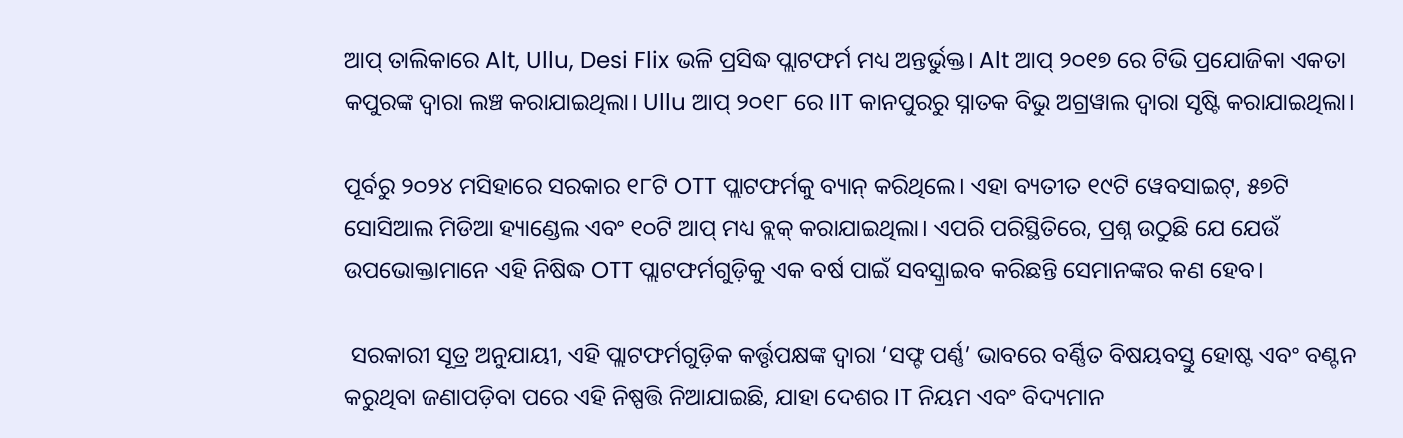ଆପ୍ ତାଲିକାରେ Alt, Ullu, Desi Flix ଭଳି ପ୍ରସିଦ୍ଧ ପ୍ଲାଟଫର୍ମ ମଧ୍ୟ ଅନ୍ତର୍ଭୁକ୍ତ। Alt ଆପ୍ ୨୦୧୭ ରେ ଟିଭି ପ୍ରଯୋଜିକା ଏକତା କପୁରଙ୍କ ଦ୍ୱାରା ଲଞ୍ଚ କରାଯାଇଥିଲା। Ullu ଆପ୍ ୨୦୧୮ ରେ IIT କାନପୁରରୁ ସ୍ନାତକ ବିଭୁ ଅଗ୍ରୱାଲ ଦ୍ୱାରା ସୃଷ୍ଟି କରାଯାଇଥିଲା।

ପୂର୍ବରୁ ୨୦୨୪ ମସିହାରେ ସରକାର ୧୮ଟି OTT ପ୍ଲାଟଫର୍ମକୁ ବ୍ୟାନ୍ କରିଥିଲେ। ଏହା ବ୍ୟତୀତ ୧୯ଟି ୱେବସାଇଟ୍, ୫୭ଟି ସୋସିଆଲ ମିଡିଆ ହ୍ୟାଣ୍ଡେଲ ଏବଂ ୧୦ଟି ଆପ୍ ମଧ୍ୟ ବ୍ଲକ୍ କରାଯାଇଥିଲା। ଏପରି ପରିସ୍ଥିତିରେ, ପ୍ରଶ୍ନ ଉଠୁଛି ଯେ ଯେଉଁ ଉପଭୋକ୍ତାମାନେ ଏହି ନିଷିଦ୍ଧ OTT ପ୍ଲାଟଫର୍ମଗୁଡ଼ିକୁ ଏକ ବର୍ଷ ପାଇଁ ସବସ୍କ୍ରାଇବ କରିଛନ୍ତି ସେମାନଙ୍କର କଣ ହେବ।

 ସରକାରୀ ସୂତ୍ର ଅନୁଯାୟୀ, ଏହି ପ୍ଲାଟଫର୍ମଗୁଡ଼ିକ କର୍ତ୍ତୃପକ୍ଷଙ୍କ ଦ୍ୱାରା ‘ସଫ୍ଟ ପର୍ଣ୍ଣ’ ଭାବରେ ବର୍ଣ୍ଣିତ ବିଷୟବସ୍ତୁ ହୋଷ୍ଟ ଏବଂ ବଣ୍ଟନ କରୁଥିବା ଜଣାପଡ଼ିବା ପରେ ଏହି ନିଷ୍ପତ୍ତି ନିଆଯାଇଛି, ଯାହା ଦେଶର IT ନିୟମ ଏବଂ ବିଦ୍ୟମାନ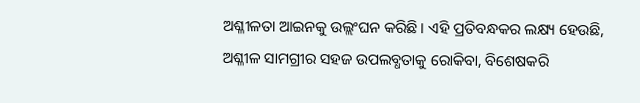ଅଶ୍ଳୀଳତା ଆଇନକୁ ଉଲ୍ଲଂଘନ କରିଛି। ଏହି ପ୍ରତିବନ୍ଧକର ଲକ୍ଷ୍ୟ ହେଉଛି, ଅଶ୍ଳୀଳ ସାମଗ୍ରୀର ସହଜ ଉପଲବ୍ଧତାକୁ ରୋକିବା, ବିଶେଷକରି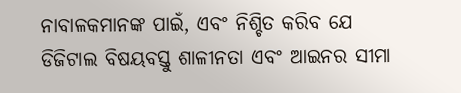ନାବାଳକମାନଙ୍କ ପାଇଁ, ଏବଂ ନିଶ୍ଚିତ କରିବ ଯେ ଡିଜିଟାଲ ବିଷୟବସ୍ତୁ ଶାଳୀନତା ଏବଂ ଆଇନର ସୀମା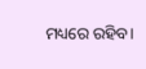ମଧ୍ୟରେ ରହିବ।